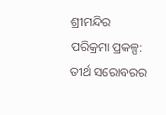ଶ୍ରୀମନ୍ଦିର ପରିକ୍ରମା ପ୍ରକଳ୍ପ: ତୀର୍ଥ ସରୋବରର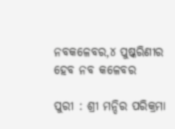ନବକଳେବର,୪ ପୁଷ୍କରିଣୀର ହେବ ନବ କଳେବର

ପୁରୀ : ଶ୍ରୀ ମନ୍ଦିର ପରିକ୍ରମା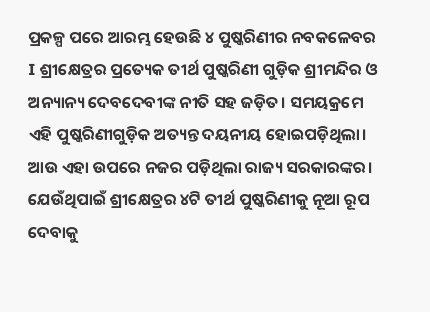ପ୍ରକଳ୍ପ ପରେ ଆରମ୍ଭ ହେଉଛି ୪ ପୁଷ୍କରିଣୀର ନବକଳେବର I ଶ୍ରୀକ୍ଷେତ୍ରର ପ୍ରତ୍ୟେକ ତୀର୍ଥ ପୁଷ୍କରିଣୀ ଗୁଡ଼ିକ ଶ୍ରୀମନ୍ଦିର ଓ ଅନ୍ୟାନ୍ୟ ଦେବଦେବୀଙ୍କ ନୀତି ସହ ଜଡ଼ିତ। ସମୟକ୍ରମେ ଏହି ପୁଷ୍କରିଣୀଗୁଡ଼ିକ ଅତ୍ୟନ୍ତ ଦୟନୀୟ ହୋଇପଡ଼ିଥିଲା। ଆଉ ଏହା ଉପରେ ନଜର ପଡ଼ିଥିଲା ରାଜ୍ୟ ସରକାରଙ୍କର। ଯେଉଁଥିପାଇଁ ଶ୍ରୀକ୍ଷେତ୍ରର ୪ଟି ତୀର୍ଥ ପୁଷ୍କରିଣୀକୁ ନୂଆ ରୂପ ଦେବାକୁ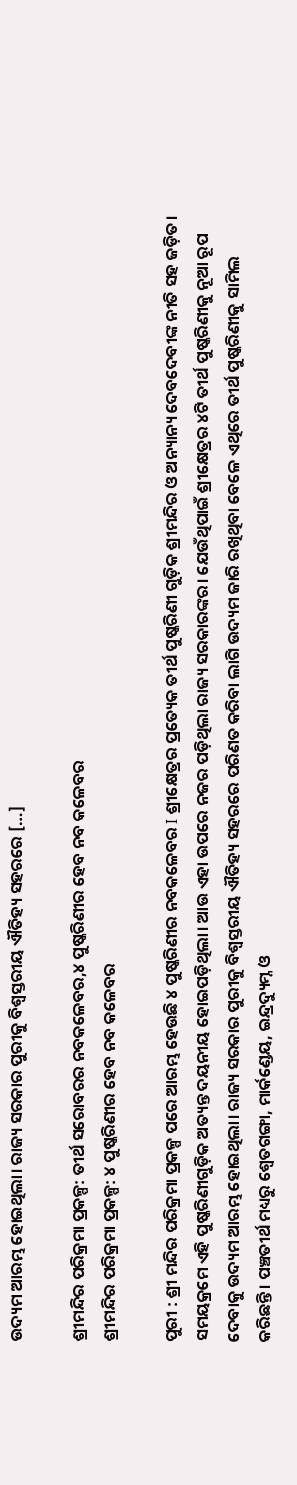ଉଦ୍ୟମ ଆରମ୍ଭ ହୋଇଥିଲା। ରାଜ୍ୟ ସରକାର ପୁରୀକୁ ବିଶ୍ୱସ୍ତରୀୟ ଐତିହ୍ୟ ସହରରେ […]

ଶ୍ରୀମନ୍ଦିର ପରିକ୍ରମା ପ୍ରକଳ୍ପ: ତୀର୍ଥ ସରୋବରର ନବକଳେବର,୪ ପୁଷ୍କରିଣୀର ହେବ ନବ କଳେବର
ଶ୍ରୀମନ୍ଦିର ପରିକ୍ରମା ପ୍ରକଳ୍ପ: ୪ ପୁଷ୍କରିଣୀର ହେବ ନବ କଳେବର

ପୁରୀ : ଶ୍ରୀ ମନ୍ଦିର ପରିକ୍ରମା ପ୍ରକଳ୍ପ ପରେ ଆରମ୍ଭ ହେଉଛି ୪ ପୁଷ୍କରିଣୀର ନବକଳେବର I ଶ୍ରୀକ୍ଷେତ୍ରର ପ୍ରତ୍ୟେକ ତୀର୍ଥ ପୁଷ୍କରିଣୀ ଗୁଡ଼ିକ ଶ୍ରୀମନ୍ଦିର ଓ ଅନ୍ୟାନ୍ୟ ଦେବଦେବୀଙ୍କ ନୀତି ସହ ଜଡ଼ିତ। ସମୟକ୍ରମେ ଏହି ପୁଷ୍କରିଣୀଗୁଡ଼ିକ ଅତ୍ୟନ୍ତ ଦୟନୀୟ ହୋଇପଡ଼ିଥିଲା। ଆଉ ଏହା ଉପରେ ନଜର ପଡ଼ିଥିଲା ରାଜ୍ୟ ସରକାରଙ୍କର। ଯେଉଁଥିପାଇଁ ଶ୍ରୀକ୍ଷେତ୍ରର ୪ଟି ତୀର୍ଥ ପୁଷ୍କରିଣୀକୁ ନୂଆ ରୂପ ଦେବାକୁ ଉଦ୍ୟମ ଆରମ୍ଭ ହୋଇଥିଲା। ରାଜ୍ୟ ସରକାର ପୁରୀକୁ ବିଶ୍ୱସ୍ତରୀୟ ଐତିହ୍ୟ ସହରରେ ପରିଣତ କରିବା ଲାଗି ଉଦ୍ୟମ ଜାରି ରଖିଥିବା ବେଳେ ଏଥିରେ ତୀର୍ଥ ପୁଷ୍କରିଣୀକୁ ସାମିଲ କରିଛନ୍ତି। ପଞ୍ଚତୀର୍ଥ ମଧ୍ୟରୁ ଶ୍ୱେତଗଙ୍ଗା, ମାର୍କଣ୍ଡେୟ, ଇନ୍ଦ୍ରଦ୍ୟୁମ୍ନ ଓ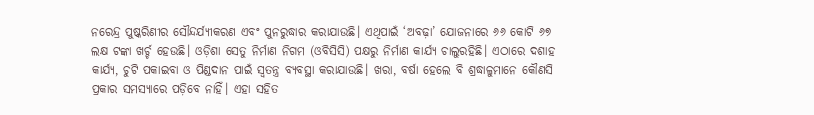ନରେନ୍ଦ୍ର ପୁଷ୍କରିଣୀର ସୌନ୍ଦର୍ଯ୍ୟୀକରଣ ଏବଂ ପୁନରୁଦ୍ଧାର କରାଯାଉଛି। ଏଥିପାଇଁ ‘ଅବଢ଼ା’ ଯୋଜନାରେ ୬୬ କୋଟି ୬୭ ଲକ୍ଷ ଟଙ୍କା ଖର୍ଚ୍ଚ ହେଉଛି। ଓଡ଼ିଶା ସେତୁ ନିର୍ମାଣ ନିଗମ (ଓବିସିସି) ପକ୍ଷରୁ ନିର୍ମାଣ କାର୍ଯ୍ୟ ଚାଲୁରହିଛି। ଏଠାରେ ଦଶାହ କାର୍ଯ୍ୟ, ଚୁଟି ପକାଇବା ଓ ପିଣ୍ଡଦାନ ପାଇଁ ସ୍ବତନ୍ତ୍ର ବ୍ୟବସ୍ଥା କରାଯାଉଛି। ଖରା, ବର୍ଷା ହେଲେ ବି ଶ୍ରଦ୍ଧାଳୁମାନେ କୌଣସି ପ୍ରକାର ସମସ୍ୟାରେ ପଡ଼ିବେ ନାହିଁ। ଏହା ସହିତ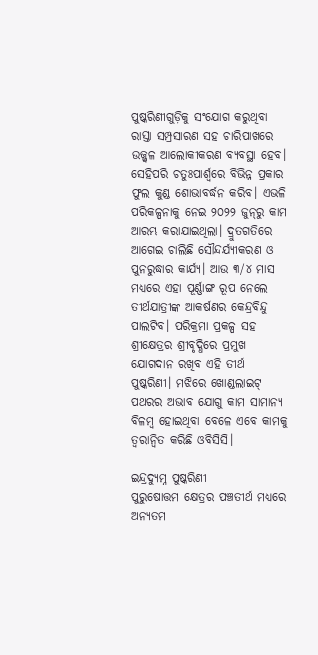ପୁଷ୍କରିଣୀଗୁଡ଼ିକୁ ସଂଯୋଗ କରୁଥିବା ରାସ୍ତା ସମ୍ପ୍ରସାରଣ ସହ ଚାରିପାଖରେ ଉଜ୍ଜ୍ବଳ ଆଲୋକୀକରଣ ବ୍ୟବସ୍ଥା ହେବ। ସେହିପରି ଚତୁଃପାର୍ଶ୍ବରେ ବିଭିନ୍ନ ପ୍ରକାର ଫୁଲ କୁଣ୍ଡ ଶୋଭାବର୍ଦ୍ଧନ କରିବ। ଏଭଳି ପରିକଳ୍ପନାକୁ ନେଇ ୨୦୨୨ ଜୁନ୍‌‌ରୁ କାମ ଆରମ୍ଭ କରାଯାଇଥିଲା। ଦ୍ରୁତଗତିରେ ଆଗେଇ ଚାଲିଛି ସୌନ୍ଦର୍ଯ୍ୟୀକରଣ ଓ ପୁନରୁଦ୍ଧାର କାର୍ଯ୍ୟ। ଆଉ ୩/୪ ମାସ ମଧ୍ୟରେ ଏହା ପୂର୍ଣ୍ଣାଙ୍ଗ ରୂପ ନେଲେ ତୀର୍ଥଯାତ୍ରୀଙ୍କ ଆକର୍ଷଣର କେନ୍ଦ୍ରବିନ୍ଦୁ ପାଲଟିବ। ପରିକ୍ରମା ପ୍ରକଳ୍ପ ସହ ଶ୍ରୀକ୍ଷେତ୍ରର ଶ୍ରୀବୃଦ୍ଧିରେ ପ୍ରମୁଖ ଯୋଗଦାନ ରଖିବ ଏହି ତୀର୍ଥ ପୁଷ୍କରିଣୀ। ମଝିରେ ଖୋଣ୍ଡଲାଇଟ୍‌‌ ପଥରର ଅଭାବ ଯୋଗୁ କାମ ସାମାନ୍ୟ ବିଳମ୍ବ ହୋଇଥିବା ବେଳେ ଏବେ କାମକୁ ତ୍ୱରାନ୍ୱିତ କରିଛି ଓବିସିସି।

ଇନ୍ଦ୍ରଦ୍ୟୁମ୍ନ ପୁଷ୍କରିଣୀ
ପୁରୁଷୋତ୍ତମ କ୍ଷେତ୍ରର ପଞ୍ଚତୀର୍ଥ ମଧ୍ୟରେ ଅନ୍ୟତମ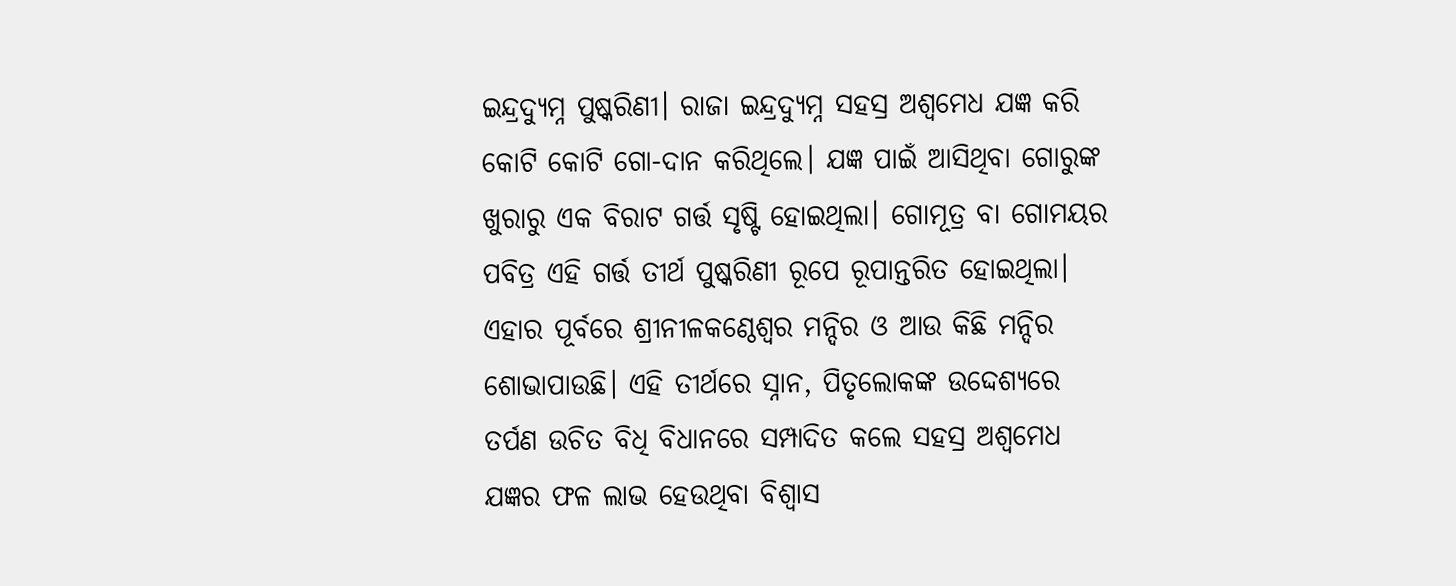ଇନ୍ଦ୍ରଦ୍ୟୁମ୍ନ ପୁଷ୍କରିଣୀ। ରାଜା ଇନ୍ଦ୍ରଦ୍ୟୁମ୍ନ ସହସ୍ର ଅଶ୍ୱମେଧ ଯଜ୍ଞ କରି କୋଟି କୋଟି ଗୋ-ଦାନ କରିଥିଲେ। ଯଜ୍ଞ ପାଇଁ ଆସିଥିବା ଗୋରୁଙ୍କ ଖୁରାରୁ ଏକ ବିରାଟ ଗର୍ତ୍ତ ସୃଷ୍ଟି ହୋଇଥିଲା। ଗୋମୂତ୍ର ବା ଗୋମୟର ପବିତ୍ର ଏହି ଗର୍ତ୍ତ ତୀର୍ଥ ପୁଷ୍କରିଣୀ ରୂପେ ରୂପାନ୍ତରିତ ହୋଇଥିଲା। ଏହାର ପୂର୍ବରେ ଶ୍ରୀନୀଳକଣ୍ଠେଶ୍ୱର ମନ୍ଦିର ଓ ଆଉ କିଛି ମନ୍ଦିର ଶୋଭାପାଉଛି। ଏହି ତୀର୍ଥରେ ସ୍ନାନ, ପିତୃଲୋକଙ୍କ ଉଦ୍ଦେଶ୍ୟରେ ତର୍ପଣ ଉଚିତ ବିଧି ବିଧାନରେ ସମ୍ପାଦିତ କଲେ ସହସ୍ର ଅଶ୍ୱମେଧ ଯଜ୍ଞର ଫଳ ଲାଭ ହେଉଥିବା ବିଶ୍ୱାସ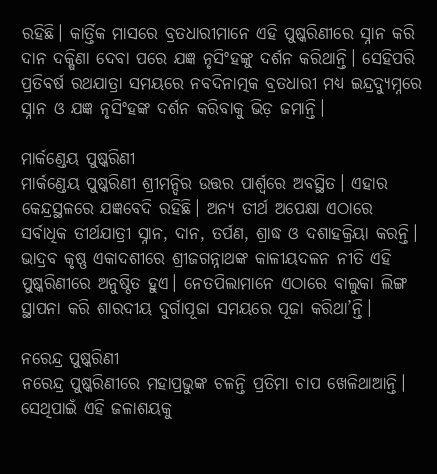ରହିଛି। କାର୍ତ୍ତିକ ମାସରେ ବ୍ରତଧାରୀମାନେ ଏହି ପୁଷ୍କରିଣୀରେ ସ୍ନାନ କରି ଦାନ ଦକ୍ଷିଣା ଦେବା ପରେ ଯଜ୍ଞ ନୃସିଂହଙ୍କୁ ଦର୍ଶନ କରିଥାନ୍ତି। ସେହିପରି ପ୍ରତିବର୍ଷ ରଥଯାତ୍ରା ସମୟରେ ନବଦିନାତ୍ମକ ବ୍ରତଧାରୀ ମଧ୍ୟ ଇନ୍ଦ୍ରଦ୍ୟୁମ୍ନରେ ସ୍ନାନ ଓ ଯଜ୍ଞ ନୃସିଂହଙ୍କ ଦର୍ଶନ କରିବାକୁ ଭିଡ଼ ଜମାନ୍ତି।

ମାର୍କଣ୍ଡେୟ ପୁଷ୍କରିଣୀ
ମାର୍କଣ୍ଡେୟ ପୁଷ୍କରିଣୀ ଶ୍ରୀମନ୍ଦିର ଉତ୍ତର ପାର୍ଶ୍ବରେ ଅବସ୍ଥିତ। ଏହାର କେନ୍ଦ୍ରସ୍ଥଳରେ ଯଜ୍ଞବେଦି ରହିଛି। ଅନ୍ୟ ତୀର୍ଥ ଅପେକ୍ଷା ଏଠାରେ ସର୍ବାଧିକ ତୀର୍ଥଯାତ୍ରୀ ସ୍ନାନ, ଦାନ, ତର୍ପଣ, ଶ୍ରାଦ୍ଧ ଓ ଦଶାହକ୍ରିୟା କରନ୍ତି। ଭାଦ୍ରବ କୃଷ୍ଣ ଏକାଦଶୀରେ ଶ୍ରୀଜଗନ୍ନାଥଙ୍କ କାଳୀୟଦଳନ ନୀତି ଏହି ପୁଷ୍କରିଣୀରେ ଅନୁଷ୍ଠିତ ହୁଏ। ନେତପିଲାମାନେ ଏଠାରେ ବାଲୁକା ଲିଙ୍ଗ ସ୍ଥାପନା କରି ଶାରଦୀୟ ଦୁର୍ଗାପୂଜା ସମୟରେ ପୂଜା କରିଥା’ନ୍ତି।

ନରେନ୍ଦ୍ର ପୁଷ୍କରିଣୀ
ନରେନ୍ଦ୍ର ପୁଷ୍କରିଣୀରେ ମହାପ୍ରଭୁଙ୍କ ଚଳନ୍ତି ପ୍ରତିମା ଚାପ ଖେଳିଥାଆନ୍ତି। ସେଥିପାଇଁ ଏହି ଜଳାଶୟକୁ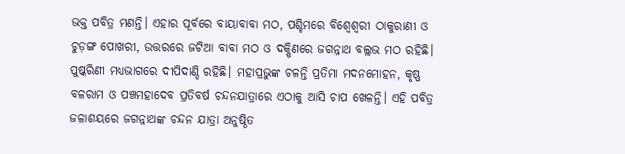ଭକ୍ତ ପବିତ୍ର ମଣନ୍ତି। ଏହାର ପୂର୍ବରେ ବାୟାବାବା ମଠ, ପଶ୍ଚିମରେ ବିଶ୍ୱେଶ୍ୱରୀ ଠାକୁରାଣୀ ଓ ଚୁଡ଼ଙ୍ଗ ପୋଖରୀ, ଉତ୍ତରରେ ଜଟିଆ ବାବା ମଠ ଓ ଦକ୍ଷିଣରେ ଜଗନ୍ନାଥ ବଲ୍ଲଭ ମଠ ରହିଛି। ପୁଷ୍କରିଣୀ ମଧ୍ୟଭାଗରେ ଦୀପିଦାଣ୍ଡି ରହିଛି। ମହାପ୍ରଭୁଙ୍କ ଚଳନ୍ତି ପ୍ରତିମା ମଦନମୋହନ, କୃଷ୍ଣ ବଳରାମ ଓ ପଞ୍ଚମହାଦେବ ପ୍ରତିବର୍ଷ ଚନ୍ଦନଯାତ୍ରାରେ ଏଠାକୁ ଆସି ଚାପ ଖେଳନ୍ତି। ଏହି ପବିତ୍ର ଜଳାଶୟରେ ଜଗନ୍ନାଥଙ୍କ ଚନ୍ଦନ ଯାତ୍ରା ଅନୁଷ୍ଠିତ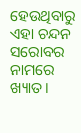ହେଉଥିବାରୁ ଏହା ଚନ୍ଦନ ସରୋବର ନାମରେ ଖ୍ୟାତ।